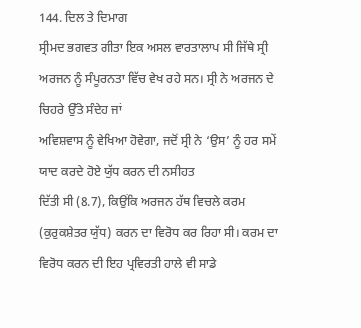144. ਦਿਲ ਤੇ ਦਿਮਾਗ
ਸ੍ਰੀਮਦ ਭਗਵਤ ਗੀਤਾ ਇਕ ਅਸਲ ਵਾਰਤਾਲਾਪ ਸੀ ਜਿੱਥੇ ਸ੍ਰੀ
ਅਰਜਨ ਨੂੰ ਸੰਪੂਰਨਤਾ ਵਿੱਚ ਵੇਖ ਰਹੇ ਸਨ। ਸ੍ਰੀ ਨੇ ਅਰਜਨ ਦੇ ਚਿਹਰੇ ਉੱਤੇ ਸੰਦੇਹ ਜਾਂ
ਅਵਿਸ਼ਵਾਸ ਨੂੰ ਵੇਖਿਆ ਹੋਵੇਗਾ, ਜਦੋਂ ਸ੍ਰੀ ਨੇ ‘ਉਸ’ ਨੂੰ ਹਰ ਸਮੇਂ ਯਾਦ ਕਰਦੇ ਹੋਏ ਯੁੱਧ ਕਰਨ ਦੀ ਨਸੀਹਤ
ਦਿੱਤੀ ਸੀ (8.7), ਕਿਉਂਕਿ ਅਰਜਨ ਹੱਥ ਵਿਚਲੇ ਕਰਮ (ਕੁਰੁਕਸ਼ੇਤਰ ਯੁੱਧ) ਕਰਨ ਦਾ ਵਿਰੋਧ ਕਰ ਰਿਹਾ ਸੀ। ਕਰਮ ਦਾ
ਵਿਰੋਧ ਕਰਨ ਦੀ ਇਹ ਪ੍ਰਵਿਰਤੀ ਹਾਲੇ ਵੀ ਸਾਡੇ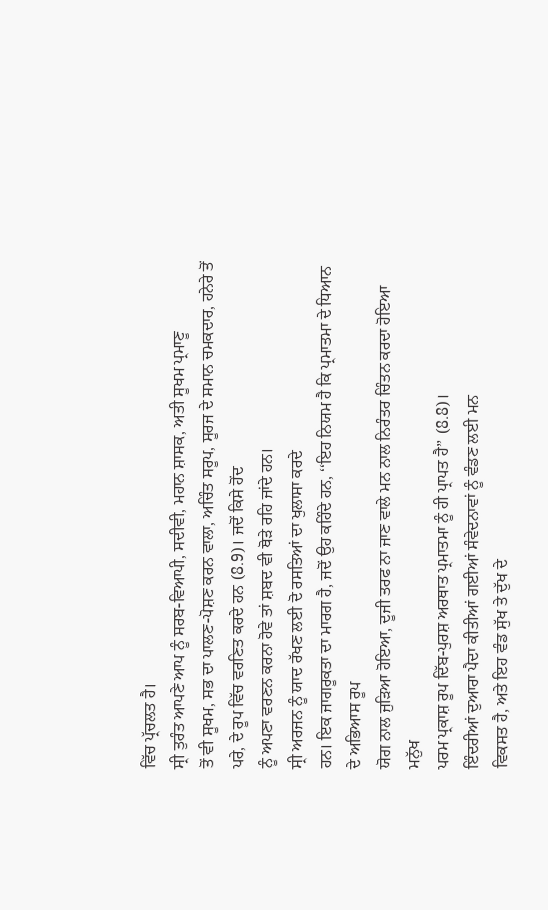ਵਿੱਚ ਪ੍ਰੱਚਲਤ ਹੈ।
ਸ੍ਰੀ ਤੁਰੰਤ ਆਪਣੇ ਆਪ ਨੂੰ ਸਰਬ-ਵਿਆਪੀ, ਸਦੀਵੀ, ਮਹਾਨ ਸ਼ਾਸਕ, ਅਤੀ ਸੂਖਮ ਪ੍ਰਮਾਣੂ
ਤੋਂ ਵੀ ਸੂਖਮ, ਸਭ ਦਾ ਪਾਲਣ-ਪੋਸ਼ਣ ਕਰਨ ਵਾਲਾ, ਅਚਿੰਤ ਸਰੂਪ, ਸੂਰਜ ਦੇ ਸਮਾਨ ਚਮਕਦਾਰ, ਹਨੇਰੇ ਤੋਂ ਪਰੇ, ਦੇ ਰੂਪ ਵਿੱਚ ਵਰਣਿਤ ਕਰਦੇ ਹਨ (8.9)। ਜਦੋਂ ਕਿਸੇ ਹੋਂਦ
ਨੂੰ ਅਪਣਾ ਵਰਣਨ ਕਰਨਾ ਹੋਵੇ ਤਾਂ ਸ਼ਬਦ ਵੀ ਥੋੜੇ ਰਹਿ ਜਾਂਦੇ ਹਨ।
ਸ੍ਰੀ ਅਰਜਨ ਨੂੰ ਯਾਦ ਰੱਖਣ ਲਈ ਦੋ ਰਸਤਿਆਂ ਦਾ ਖੁਲਾਸਾ ਕਰਦੇ
ਹਨ। ਇਕ ਜਾਗਰੂਕਤਾ ਦਾ ਮਾਰਗ ਹੈ, ਜਦੋਂ ਉਹ ਕਹਿੰਦੇ ਹਨ, ‘‘ਇਹ ਨਿਯਮ ਹੈ ਕਿ ਪ੍ਰਮਾਤਮਾ ਦੇ ਧਿਆਨ ਦੇ ਅਭਿਆਸ ਰੂਪ
ਯੋਗ ਨਾਲ ਜੁੜਿਆ ਹੋਇਆ, ਦੂਜੀ ਤਰਫ ਨਾ ਜਾਣ ਵਾਲੇ ਮਨ ਨਾਲ ਨਿਰੰਤਰ ਚਿੰਤਨ ਕਰਦਾ ਹੋਇਆ ਮਨੁੱਖ
ਪਰਮ ਪ੍ਰਕਾਸ਼ ਰੂਪ ਦਿੱਬ-ਪੁਰਸ਼ ਅਰਥਾਤ ਪ੍ਰਮਾਤਮਾ ਨੂੰ ਹੀ ਪ੍ਰਾਪਤ ਹੈ’’ (8.8)।
ਇੰਦਰੀਆਂ ਦੁਆਰਾ ਪੈਦਾ ਕੀਤੀਆਂ ਗਈਆਂ ਸੰਵੇਦਨਾਵਾਂ ਨੂੰ ਵੰਡਣ ਲਈ ਮਨ
ਵਿਕਸਤ ਹੈ, ਅਤੇ ਇਹ ਵੰਡ ਸੁੱਖ ਤੇ ਦੁੱਖ ਦੇ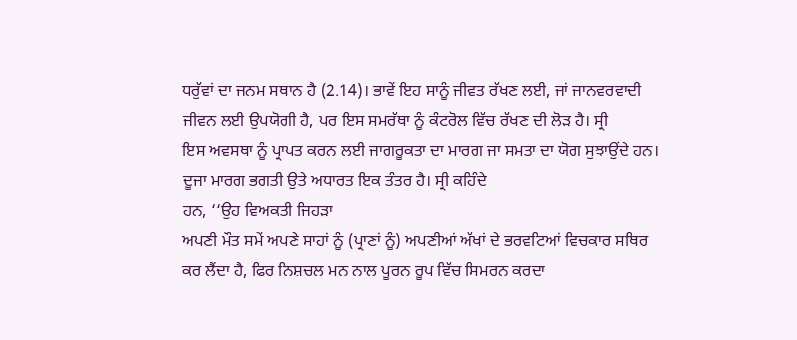ਧਰੁੱਵਾਂ ਦਾ ਜਨਮ ਸਥਾਨ ਹੈ (2.14)। ਭਾਵੇਂ ਇਹ ਸਾਨੂੰ ਜੀਵਤ ਰੱਖਣ ਲਈ, ਜਾਂ ਜਾਨਵਰਵਾਦੀ
ਜੀਵਨ ਲਈ ਉਪਯੋਗੀ ਹੈ, ਪਰ ਇਸ ਸਮਰੱਥਾ ਨੂੰ ਕੰਟਰੋਲ ਵਿੱਚ ਰੱਖਣ ਦੀ ਲੋੜ ਹੈ। ਸ੍ਰੀ
ਇਸ ਅਵਸਥਾ ਨੂੰ ਪ੍ਰਾਪਤ ਕਰਨ ਲਈ ਜਾਗਰੂਕਤਾ ਦਾ ਮਾਰਗ ਜਾ ਸਮਤਾ ਦਾ ਯੋਗ ਸੁਝਾਉਂਦੇ ਹਨ।
ਦੂਜਾ ਮਾਰਗ ਭਗਤੀ ਉਤੇ ਅਧਾਰਤ ਇਕ ਤੰਤਰ ਹੈ। ਸ੍ਰੀ ਕਹਿੰਦੇ
ਹਨ, ‘‘ਉਹ ਵਿਅਕਤੀ ਜਿਹੜਾ
ਅਪਣੀ ਮੌਤ ਸਮੇਂ ਅਪਣੇ ਸਾਹਾਂ ਨੂੰ (ਪ੍ਰਾਣਾਂ ਨੂੰ) ਅਪਣੀਆਂ ਅੱਖਾਂ ਦੇ ਭਰਵਟਿਆਂ ਵਿਚਕਾਰ ਸਥਿਰ
ਕਰ ਲੈਂਦਾ ਹੈ, ਫਿਰ ਨਿਸ਼ਚਲ ਮਨ ਨਾਲ ਪੂਰਨ ਰੂਪ ਵਿੱਚ ਸਿਮਰਨ ਕਰਦਾ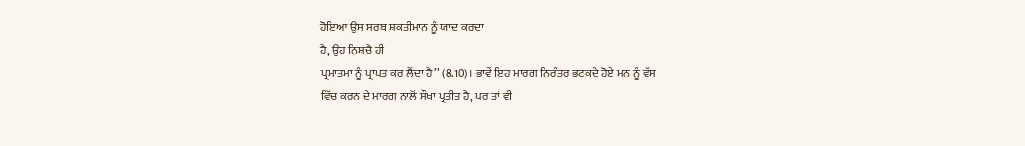ਹੋਇਆ ਉਸ ਸਰਬ ਸ਼ਕਤੀਮਾਨ ਨੂੰ ਯਾਦ ਕਰਦਾ
ਹੈ, ਉਹ ਨਿਸ਼ਚੈ ਹੀ
ਪ੍ਰਮਾਤਮਾ ਨੂੰ ਪ੍ਰਾਪਤ ਕਰ ਲੈਂਦਾ ਹੈ’’ (8.10)। ਭਾਵੇਂ ਇਹ ਮਾਰਗ ਨਿਰੰਤਰ ਭਟਕਦੇ ਹੋਏ ਮਨ ਨੂੰ ਵੱਸ
ਵਿੱਚ ਕਰਨ ਦੇ ਮਾਰਗ ਨਾਲੋਂ ਸੌਖਾ ਪ੍ਰਤੀਤ ਹੈ, ਪਰ ਤਾਂ ਵੀ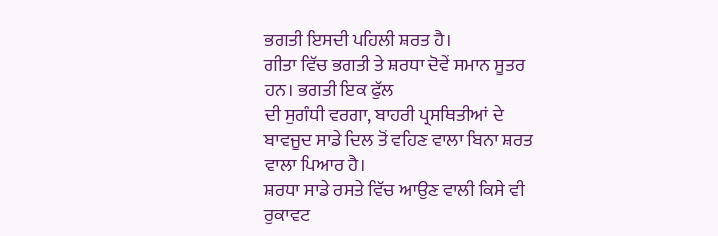ਭਗਤੀ ਇਸਦੀ ਪਹਿਲੀ ਸ਼ਰਤ ਹੈ।
ਗੀਤਾ ਵਿੱਚ ਭਗਤੀ ਤੇ ਸ਼ਰਧਾ ਦੋਵੇਂ ਸਮਾਨ ਸੂਤਰ ਹਨ। ਭਗਤੀ ਇਕ ਫੁੱਲ
ਦੀ ਸੁਗੰਧੀ ਵਰਗਾ, ਬਾਹਰੀ ਪ੍ਰਸਥਿਤੀਆਂ ਦੇ ਬਾਵਜੂਦ ਸਾਡੇ ਦਿਲ ਤੋਂ ਵਹਿਣ ਵਾਲਾ ਬਿਨਾ ਸ਼ਰਤ ਵਾਲਾ ਪਿਆਰ ਹੈ।
ਸ਼ਰਧਾ ਸਾਡੇ ਰਸਤੇ ਵਿੱਚ ਆਉਣ ਵਾਲੀ ਕਿਸੇ ਵੀ ਰੁਕਾਵਟ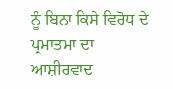ਨੂੰ ਬਿਨਾ ਕਿਸੇ ਵਿਰੋਧ ਦੇ ਪ੍ਰਮਾਤਮਾ ਦਾ
ਆਸ਼ੀਰਵਾਦ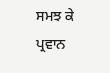ਸਮਝ ਕੇ ਪ੍ਰਵਾਨ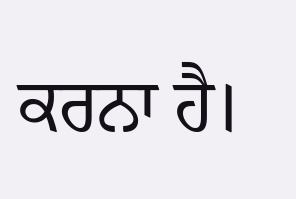ਕਰਨਾ ਹੈ।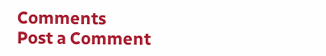Comments
Post a Comment